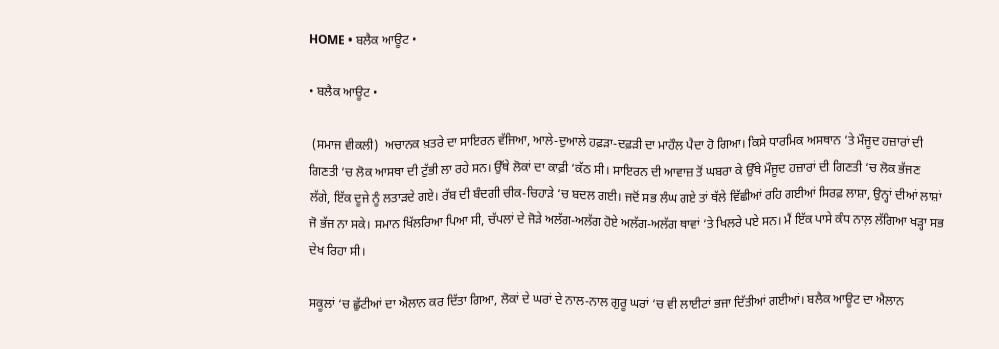HOME • ਬਲੈਕ ਆਊਟ •

• ਬਲੈਕ ਆਊਟ •

 (ਸਮਾਜ ਵੀਕਲੀ)  ਅਚਾਨਕ ਖ਼ਤਰੇ ਦਾ ਸਾਇਰਨ ਵੱਜਿਆ, ਆਲੇ-ਦੁਆਲੇ ਹਫ਼ੜਾ-ਦਫ਼ੜੀ ਦਾ ਮਾਹੌਲ ਪੈਦਾ ਹੋ ਗਿਆ। ਕਿਸੇ ਧਾਰਮਿਕ ਅਸਥਾਨ ‘ਤੇ ਮੌਜੂਦ ਹਜ਼ਾਰਾਂ ਦੀ ਗਿਣਤੀ ‘ਚ ਲੋਕ ਆਸਥਾ ਦੀ ਟੁੱਭੀ ਲਾ ਰਹੇ ਸਨ। ਉੱਥੇ ਲੋਕਾਂ ਦਾ ਕਾਫ਼ੀ ‘ਕੱਠ ਸੀ। ਸਾਇਰਨ ਦੀ ਆਵਾਜ਼ ਤੋਂ ਘਬਰਾ ਕੇ ਉੱਥੇ ਮੌਜੂਦ ਹਜ਼ਾਰਾਂ ਦੀ ਗਿਣਤੀ ‘ਚ ਲੋਕ ਭੱਜਣ ਲੱਗੇ, ਇੱਕ ਦੂਜੇ ਨੂੰ ਲਤਾੜਦੇ ਗਏ। ਰੱਬ ਦੀ ਬੰਦਗੀ ਚੀਕ-ਚਿਹਾੜੇ ‘ਚ ਬਦਲ ਗਈ। ਜਦੋਂ ਸਭ ਲੰਘ ਗਏ ਤਾਂ ਥੱਲੇ ਵਿੱਛੀਆਂ ਰਹਿ ਗਈਆਂ ਸਿਰਫ਼ ਲਾਸ਼ਾ, ਉਨ੍ਹਾਂ ਦੀਆਂ ਲਾਸ਼ਾਂ ਜੋ ਭੱਜ ਨਾ ਸਕੇ। ਸਮਾਨ ਖਿੱਲਰਿਆ ਪਿਆ ਸੀ, ਚੱਪਲਾਂ ਦੇ ਜੋੜੇ ਅਲੱਗ-ਅਲੱਗ ਹੋਏ ਅਲੱਗ-ਅਲੱਗ ਥਾਵਾਂ ‘ਤੇ ਖਿਲਰੇ ਪਏ ਸਨ। ਮੈਂ ਇੱਕ ਪਾਸੇ ਕੰਧ ਨਾਲ਼ ਲੱਗਿਆ ਖੜ੍ਹਾ ਸਭ‌ ਦੇਖ ਰਿਹਾ ਸੀ।

ਸਕੂਲਾਂ ‘ਚ ਛੁੱਟੀਆਂ ਦਾ ਐਲਾਨ ਕਰ ਦਿੱਤਾ ਗਿਆ, ਲੋਕਾਂ ਦੇ ਘਰਾਂ ਦੇ ਨਾਲ-ਨਾਲ ਗੁਰੂ ਘਰਾਂ ‘ਚ ਵੀ ਲਾਈਟਾਂ ਭਜਾ ਦਿੱਤੀਆਂ ਗਈਆਂ। ਬਲੈਕ ਆਊਟ ਦਾ ਐਲਾਨ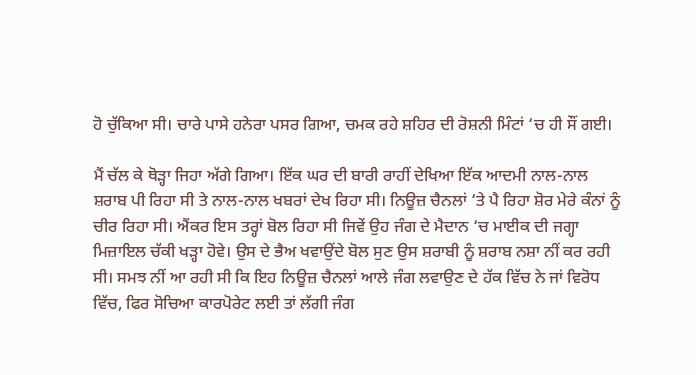ਹੋ ਚੁੱਕਿਆ ਸੀ। ਚਾਰੇ ਪਾਸੇ ਹਨੇਰਾ ਪਸਰ ਗਿਆ, ਚਮਕ ਰਹੇ ਸ਼ਹਿਰ ਦੀ ਰੋਸ਼ਨੀ ਮਿੰਟਾਂ ‘ਚ ਹੀ ਸੌਂ ਗਈ।

ਮੈਂ ਚੱਲ ਕੇ ਥੋੜ੍ਹਾ ਜਿਹਾ ਅੱਗੇ ਗਿਆ। ਇੱਕ ਘਰ ਦੀ ਬਾਰੀ ਰਾਹੀਂ ਦੇਖਿਆ ਇੱਕ ਆਦਮੀ ਨਾਲ-ਨਾਲ ਸ਼ਰਾਬ ਪੀ ਰਿਹਾ ਸੀ ਤੇ ਨਾਲ-ਨਾਲ ਖਬਰਾਂ ਦੇਖ ਰਿਹਾ ਸੀ। ਨਿਊਜ਼ ਚੈਨਲਾਂ ‘ਤੇ ਪੈ ਰਿਹਾ ਸ਼ੋਰ ਮੇਰੇ ਕੰਨਾਂ ਨੂੰ ਚੀਰ ਰਿਹਾ ਸੀ। ਐਂਕਰ ਇਸ ਤਰ੍ਹਾਂ ਬੋਲ ਰਿਹਾ ਸੀ ਜਿਵੇਂ ਉਹ ਜੰਗ ਦੇ ਮੈਦਾਨ ‘ਚ ਮਾਈਕ ਦੀ ਜਗ੍ਹਾ ਮਿਜ਼ਾਇਲ ਚੱਕੀ ਖੜ੍ਹਾ‌ ਹੋਵੇ। ਉਸ ਦੇ ਭੈਅ ਖਵਾਉਂਦੇ ਬੋਲ ਸੁਣ ਉਸ ਸ਼ਰਾਬੀ ਨੂੰ ਸ਼ਰਾਬ ਨਸ਼ਾ ਨੀਂ ਕਰ ਰਹੀ ਸੀ।‌ ਸਮਝ ਨੀਂ ਆ ਰਹੀ ਸੀ ਕਿ ਇਹ ਨਿਊਜ਼ ਚੈਨਲਾਂ ਆਲੇ ਜੰਗ ਲਵਾਉਣ‌ ਦੇ ਹੱਕ ਵਿੱਚ ਨੇ ਜਾਂ ਵਿਰੋਧ ਵਿੱਚ, ਫਿਰ ਸੋਚਿਆ ਕਾਰਪੋਰੇਟ ਲਈ ਤਾਂ ਲੱਗੀ ਜੰਗ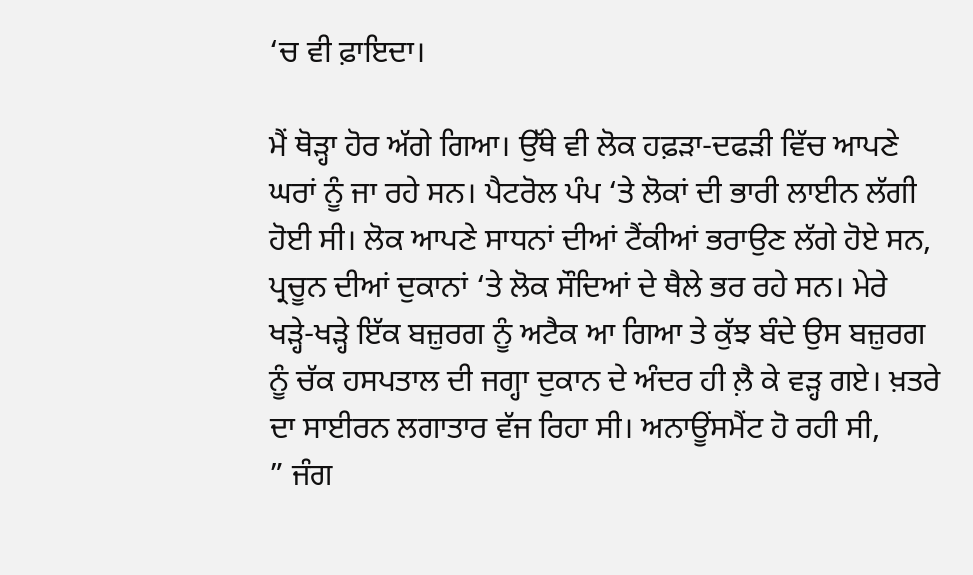‘ਚ ਵੀ ਫ਼ਾਇਦਾ।

ਮੈਂ ਥੋੜ੍ਹਾ ਹੋਰ ਅੱਗੇ ਗਿਆ। ਉੱਥੇ ਵੀ ਲੋਕ ਹਫ਼ੜਾ-ਦਫੜੀ ਵਿੱਚ ਆਪਣੇ ਘਰਾਂ ਨੂੰ ਜਾ ਰਹੇ ਸਨ।‌ ਪੈਟਰੋਲ ਪੰਪ ‘ਤੇ ਲੋਕਾਂ ਦੀ ਭਾਰੀ ਲਾਈਨ ਲੱਗੀ ਹੋਈ ਸੀ। ਲੋਕ ਆਪਣੇ ਸਾਧਨਾਂ ਦੀਆਂ ਟੈਂਕੀਆਂ ਭਰਾਉਣ ਲੱਗੇ ਹੋਏ ਸਨ, ਪ੍ਰਚੂਨ ਦੀਆਂ ਦੁਕਾਨਾਂ ‘ਤੇ ਲੋਕ ਸੌਦਿਆਂ ਦੇ ਥੈਲੇ ਭਰ ਰਹੇ ਸਨ। ਮੇਰੇ ਖੜ੍ਹੇ-ਖੜ੍ਹੇ ਇੱਕ ਬਜ਼ੁਰਗ ਨੂੰ ਅਟੈਕ ਆ ਗਿਆ ਤੇ ਕੁੱਝ ਬੰਦੇ ਉਸ ਬਜ਼ੁਰਗ ਨੂੰ ਚੱਕ ਹਸਪਤਾਲ ਦੀ ਜਗ੍ਹਾ ਦੁਕਾਨ ਦੇ ਅੰਦਰ ਹੀ ਲ਼ੈ ਕੇ ਵੜ੍ਹ ਗਏ। ਖ਼ਤਰੇ ਦਾ ਸਾਈਰਨ ਲਗਾਤਾਰ ਵੱਜ ਰਿਹਾ ਸੀ। ਅਨਾਊਂਸਮੈਂਟ ਹੋ ਰਹੀ ਸੀ,
” ਜੰਗ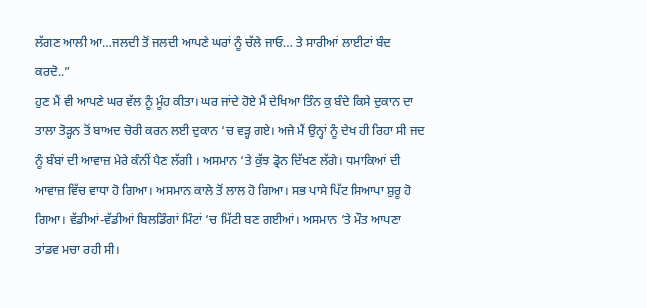ਲੱਗਣ ਆਲੀ ਆ…ਜਲਦੀ ਤੋਂ ਜਲਦੀ ਆਪਣੇ ਘਰਾਂ ਨੂੰ ਚੱਲੇ ਜਾਓ… ਤੇ ਸਾਰੀਆਂ ਲਾਈਟਾਂ ਬੰਦ ਕਰਦੋ..”
ਹੁਣ ਮੈਂ ਵੀ ਆਪਣੇ ਘਰ ਵੱਲ ਨੂੰ ਮੂੰਹ ਕੀਤਾ। ਘਰ ਜਾਂਦੇ ਹੋਏ ਮੈਂ ਦੇਖਿਆ ਤਿੰਨ ਕੁ ਬੰਦੇ ਕਿਸੇ ਦੁਕਾਨ ਦਾ ਤਾਲਾ ਤੋੜ੍ਹਨ ਤੋਂ ਬਾਅਦ ਚੋਰੀ ਕਰਨ ਲਈ ਦੁਕਾਨ ‘ਚ ਵੜ੍ਹ ਗਏ। ਅਜੇ ਮੈਂ ਉਨ੍ਹਾਂ ਨੂੰ ਦੇਖ ਹੀ ਰਿਹਾ ਸੀ ਜਦ ਨੂੰ ਬੰਬਾਂ ਦੀ ਆਵਾਜ਼ ਮੇਰੇ ਕੰਨੀਂ ਪੈਣ ਲੱਗੀ । ਅਸਮਾਨ ‘ਤੇ ਕੁੱਝ ਡ੍ਰੋਨ ਦਿੱਖਣ ਲੱਗੇ। ਧਮਾਕਿਆਂ ਦੀ ਆਵਾਜ਼ ਵਿੱਚ ਵਾਧਾ ਹੋ ਗਿਆ। ਅਸਮਾਨ ਕਾਲੇ ਤੋਂ ਲਾਲ ਹੋ ਗਿਆ। ਸਭ ਪਾਸੇ ਪਿੱਟ ਸਿਆਪਾ ਸ਼ੁਰੂ ਹੋ ਗਿਆ। ਵੱਡੀਆਂ-ਵੱਡੀਆਂ ਬਿਲਡਿੰਗਾਂ ਮਿੰਟਾਂ ‘ਚ ਮਿੱਟੀ ਬਣ ਗਈਆਂ। ਅਸਮਾਨ ‘ਤੇ ਮੌਤ ਆਪਣਾ ਤਾਂਡਵ ਮਚਾ ਰਹੀ ਸੀ‌।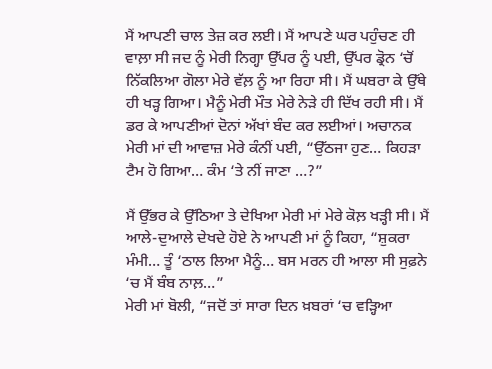ਮੈਂ ਆਪਣੀ ਚਾਲ ਤੇਜ਼ ਕਰ ਲਈ। ਮੈਂ ਆਪਣੇ ਘਰ ਪਹੁੰਚਣ ਹੀ ਵਾਲ਼ਾ ਸੀ ਜਦ ਨੂੰ ਮੇਰੀ ਨਿਗ੍ਹਾ ਉੱਪਰ ਨੂੰ ਪਈ, ਉੱਪਰ ਡ੍ਰੋਨ ‘ਚੋਂ ਨਿੱਕਲਿਆ ਗੋਲਾ ਮੇਰੇ ਵੱਲ਼ ਨੂੰ ਆ ਰਿਹਾ ਸੀ‌। ਮੈਂ ਘਬਰਾ ਕੇ ਉੱਥੇ ਹੀ ਖੜ੍ਹ ਗਿਆ। ਮੈਨੂੰ ਮੇਰੀ ਮੌਤ ਮੇਰੇ ਨੇੜੇ ਹੀ ਦਿੱਖ ਰਹੀ ਸੀ। ਮੈਂ ਡਰ ਕੇ ਆਪਣੀਆਂ ਦੋਨਾਂ ਅੱਖਾਂ ਬੰਦ ਕਰ ਲਈਆਂ। ਅਚਾਨਕ ਮੇਰੀ ਮਾਂ ਦੀ ਆਵਾਜ਼ ਮੇਰੇ ਕੰਨੀਂ ਪਈ, “ਉੱਠਜਾ ਹੁਣ… ਕਿਹੜਾ ਟੈਮ ਹੋ ਗਿਆ… ਕੰਮ ‘ਤੇ ਨੀਂ ਜਾਣਾ …?”

ਮੈਂ ਉੱਭਰ ਕੇ ਉੱਠਿਆ ਤੇ ਦੇਖਿਆ ਮੇਰੀ ਮਾਂ ਮੇਰੇ ਕੋਲ਼ ਖੜ੍ਹੀ ਸੀ। ਮੈਂ ਆਲੇ-ਦੁਆਲੇ ਦੇਖਦੇ ਹੋਏ ਨੇ ਆਪਣੀ ਮਾਂ ਨੂੰ ਕਿਹਾ, “ਸ਼ੁਕਰਾ ਮੰਮੀ… ਤੂੰ ‘ਠਾਲ ਲਿਆ ਮੈਨੂੰ… ਬਸ ਮਰਨ ਹੀ ਆਲਾ ਸੀ ਸੁਫ਼ਨੇ ‘ਚ ਮੈਂ ਬੰਬ ਨਾਲ਼…”
ਮੇਰੀ ਮਾਂ ਬੋਲੀ, “ਜਦੋਂ ਤਾਂ ਸਾਰਾ ਦਿਨ ਖ਼ਬਰਾਂ ‘ਚ ਵੜ੍ਹਿਆ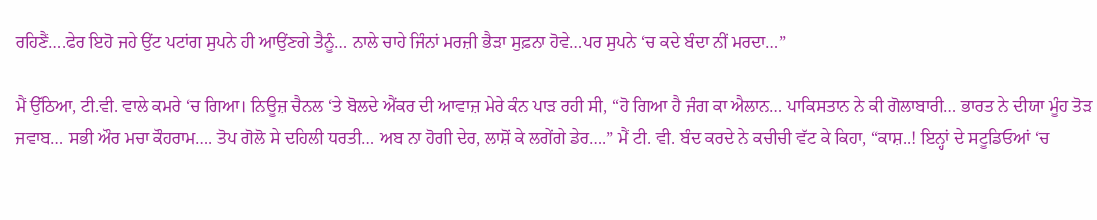ਰਹਿਣੈਂ….ਫੇਰ ਇਹੋ ਜਹੇ ਉਂਟ ਪਟਾਂਗ ਸੁਪਨੇ ਹੀ ਆਉਂਣਗੇ ਤੈਨੂੰ… ਨਾਲੇ ਚਾਹੇ ਜਿੰਨਾਂ ਮਰਜ਼ੀ ਭੈੜਾ ਸੁਫ਼ਨਾ ਹੋਵੇ…ਪਰ ਸੁਪਨੇ ‘ਚ ਕਦੇ ਬੰਦਾ ਨੀਂ ਮਰਦਾ…”

ਮੈਂ ਉੱਠਿਆ, ਟੀ.ਵੀ. ਵਾਲੇ ਕਮਰੇ ‘ਚ ਗਿਆ। ਨਿਊਜ਼ ਚੈਨਲ ‘ਤੇ ਬੋਲਦੇ ਐਂਕਰ ਦੀ ਆਵਾਜ਼ ਮੇਰੇ ਕੰਨ ਪਾੜ ਰਹੀ ਸੀ, “ਹੋ ਗਿਆ ਹੈ ਜੰਗ ਕਾ ਐਲਾਨ… ਪਾਕਿਸਤਾਨ ਨੇ ਕੀ ਗੋਲਾਬਾਰੀ… ਭਾਰਤ ਨੇ ਦੀਯਾ ਮੂੰਹ ਤੋੜ ਜਵਾਬ… ਸਭੀ ਔਰ ਮਚਾ ਕੌਹਰਾਮ…. ਤੋਪ ਗੋਲੋ ਸੇ ਦਹਿਲੀ ਧਰਤੀ… ਅਬ ਨਾ ਹੋਗੀ ਦੇਰ, ਲਾਸ਼ੋਂ ਕੇ ਲਗੇਂਗੇ ਡੇਰ….” ਮੈਂ ਟੀ. ਵੀ. ਬੰਦ ਕਰਦੇ ਨੇ ਕਚੀਚੀ ਵੱਟ ਕੇ ਕਿਹਾ, “ਕਾਸ਼..! ਇਨ੍ਹਾਂ ਦੇ ਸਟੂਡਿਓਆਂ ‘ਚ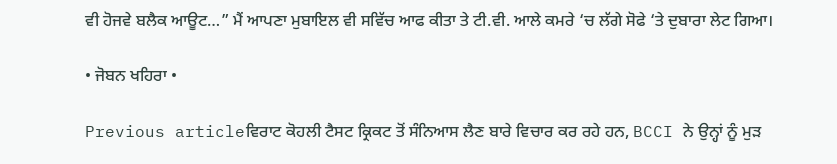ਵੀ ਹੋਜਵੇ ਬਲੈਕ ਆਊਟ…” ਮੈਂ ਆਪਣਾ ਮੁਬਾਇਲ ਵੀ ਸਵਿੱਚ ਆਫ ਕੀਤਾ ਤੇ ਟੀ.ਵੀ. ਆਲੇ ਕਮਰੇ ‘ਚ ਲੱਗੇ ਸੋਫੇ ‘ਤੇ ਦੁਬਾਰਾ ਲੇਟ ਗਿਆ।

• ਜੋਬਨ ਖਹਿਰਾ •

Previous articleਵਿਰਾਟ ਕੋਹਲੀ ਟੈਸਟ ਕ੍ਰਿਕਟ ਤੋਂ ਸੰਨਿਆਸ ਲੈਣ ਬਾਰੇ ਵਿਚਾਰ ਕਰ ਰਹੇ ਹਨ, BCCI ਨੇ ਉਨ੍ਹਾਂ ਨੂੰ ਮੁੜ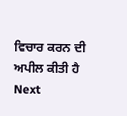ਵਿਚਾਰ ਕਰਨ ਦੀ ਅਪੀਲ ਕੀਤੀ ਹੈ
Next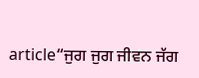article“ਜੁਗ ਜੁਗ ਜੀਵਨ ਜੱਗ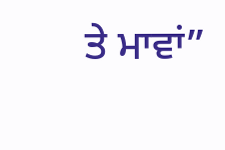ਤੇ ਮਾਵਾਂ”